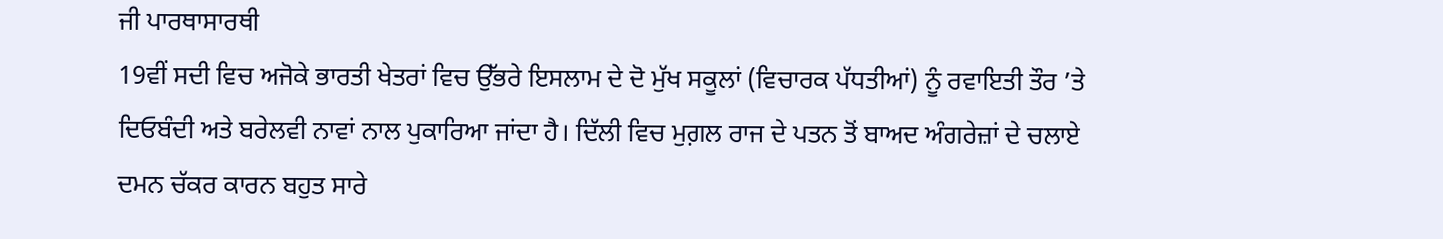ਜੀ ਪਾਰਥਾਸਾਰਥੀ
19ਵੀਂ ਸਦੀ ਵਿਚ ਅਜੋਕੇ ਭਾਰਤੀ ਖੇਤਰਾਂ ਵਿਚ ਉੱਭਰੇ ਇਸਲਾਮ ਦੇ ਦੋ ਮੁੱਖ ਸਕੂਲਾਂ (ਵਿਚਾਰਕ ਪੱਧਤੀਆਂ) ਨੂੰ ਰਵਾਇਤੀ ਤੌਰ ’ਤੇ ਦਿਓਬੰਦੀ ਅਤੇ ਬਰੇਲਵੀ ਨਾਵਾਂ ਨਾਲ ਪੁਕਾਰਿਆ ਜਾਂਦਾ ਹੈ। ਦਿੱਲੀ ਵਿਚ ਮੁਗ਼ਲ ਰਾਜ ਦੇ ਪਤਨ ਤੋਂ ਬਾਅਦ ਅੰਗਰੇਜ਼ਾਂ ਦੇ ਚਲਾਏ ਦਮਨ ਚੱਕਰ ਕਾਰਨ ਬਹੁਤ ਸਾਰੇ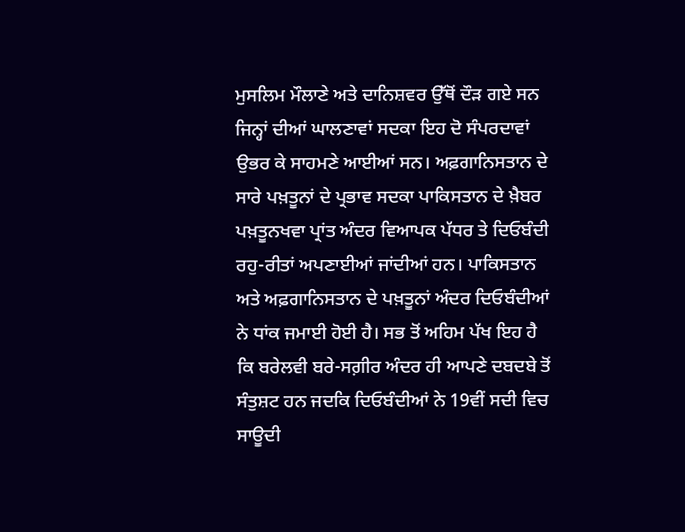ਮੁਸਲਿਮ ਮੌਲਾਣੇ ਅਤੇ ਦਾਨਿਸ਼ਵਰ ਉੱਥੋਂ ਦੌੜ ਗਏ ਸਨ ਜਿਨ੍ਹਾਂ ਦੀਆਂ ਘਾਲਣਾਵਾਂ ਸਦਕਾ ਇਹ ਦੋ ਸੰਪਰਦਾਵਾਂ ਉਭਰ ਕੇ ਸਾਹਮਣੇ ਆਈਆਂ ਸਨ। ਅਫ਼ਗਾਨਿਸਤਾਨ ਦੇ ਸਾਰੇ ਪਖ਼ਤੂਨਾਂ ਦੇ ਪ੍ਰਭਾਵ ਸਦਕਾ ਪਾਕਿਸਤਾਨ ਦੇ ਖ਼ੈਬਰ ਪਖ਼ਤੂਨਖਵਾ ਪ੍ਰਾਂਤ ਅੰਦਰ ਵਿਆਪਕ ਪੱਧਰ ਤੇ ਦਿਓਬੰਦੀ ਰਹੁ-ਰੀਤਾਂ ਅਪਣਾਈਆਂ ਜਾਂਦੀਆਂ ਹਨ। ਪਾਕਿਸਤਾਨ ਅਤੇ ਅਫ਼ਗਾਨਿਸਤਾਨ ਦੇ ਪਖ਼ਤੂਨਾਂ ਅੰਦਰ ਦਿਓਬੰਦੀਆਂ ਨੇ ਧਾਂਕ ਜਮਾਈ ਹੋਈ ਹੈ। ਸਭ ਤੋਂ ਅਹਿਮ ਪੱਖ ਇਹ ਹੈ ਕਿ ਬਰੇਲਵੀ ਬਰੇ-ਸਗ਼ੀਰ ਅੰਦਰ ਹੀ ਆਪਣੇ ਦਬਦਬੇ ਤੋਂ ਸੰਤੁਸ਼ਟ ਹਨ ਜਦਕਿ ਦਿਓਬੰਦੀਆਂ ਨੇ 19ਵੀਂ ਸਦੀ ਵਿਚ ਸਾਊਦੀ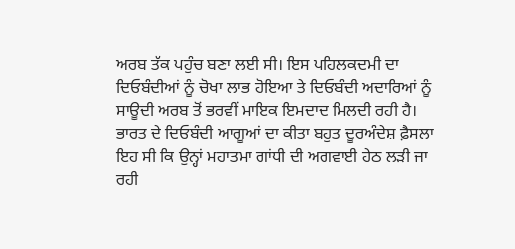ਅਰਬ ਤੱਕ ਪਹੁੰਚ ਬਣਾ ਲਈ ਸੀ। ਇਸ ਪਹਿਲਕਦਮੀ ਦਾ ਦਿਓਬੰਦੀਆਂ ਨੂੰ ਚੋਖਾ ਲਾਭ ਹੋਇਆ ਤੇ ਦਿਓਬੰਦੀ ਅਦਾਰਿਆਂ ਨੂੰ ਸਾਊਦੀ ਅਰਬ ਤੋਂ ਭਰਵੀਂ ਮਾਇਕ ਇਮਦਾਦ ਮਿਲਦੀ ਰਹੀ ਹੈ।
ਭਾਰਤ ਦੇ ਦਿਓਬੰਦੀ ਆਗੂਆਂ ਦਾ ਕੀਤਾ ਬਹੁਤ ਦੂਰਅੰਦੇਸ਼ ਫ਼ੈਸਲਾ ਇਹ ਸੀ ਕਿ ਉਨ੍ਹਾਂ ਮਹਾਤਮਾ ਗਾਂਧੀ ਦੀ ਅਗਵਾਈ ਹੇਠ ਲੜੀ ਜਾ ਰਹੀ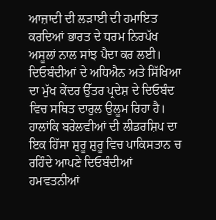ਆਜ਼ਾਦੀ ਦੀ ਲੜਾਈ ਦੀ ਹਮਾਇਤ ਕਰਦਿਆਂ ਭਾਰਤ ਦੇ ਧਰਮ ਨਿਰਪੱਖ ਅਸੂਲਾਂ ਨਾਲ ਸਾਂਝ ਪੈਦਾ ਕਰ ਲਈ। ਦਿਓਬੰਦੀਆਂ ਦੇ ਅਧਿਐਨ ਅਤੇ ਸਿੱਖਿਆ ਦਾ ਮੁੱਖ ਕੇਂਦਰ ਉੱਤਰ ਪ੍ਰਦੇਸ਼ ਦੇ ਦਿਓਬੰਦ ਵਿਚ ਸਥਿਤ ਦਾਰੁਲ ਉਲੂਮ ਰਿਹਾ ਹੈ। ਹਾਲਾਂਕਿ ਬਰੇਲਵੀਆਂ ਦੀ ਲੀਡਰਸ਼ਿਪ ਦਾ ਇਕ ਹਿੱਸਾ ਸ਼ੁਰੂ ਸ਼ੁਰੂ ਵਿਚ ਪਾਕਿਸਤਾਨ ਚ ਰਹਿੰਦੇ ਆਪਣੇ ਦਿਓਬੰਦੀਆਂ ਹਮਵਤਨੀਆਂ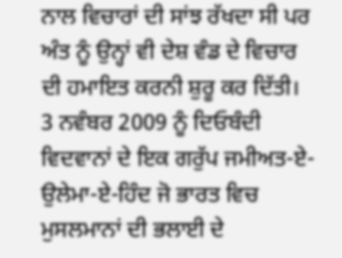ਨਾਲ ਵਿਚਾਰਾਂ ਦੀ ਸਾਂਝ ਰੱਖਦਾ ਸੀ ਪਰ ਅੰਤ ਨੂੰ ਉਨ੍ਹਾਂ ਵੀ ਦੇਸ਼ ਵੰਡ ਦੇ ਵਿਚਾਰ ਦੀ ਹਮਾਇਤ ਕਰਨੀ ਸ਼ੁਰੂ ਕਰ ਦਿੱਤੀ। 3 ਨਵੰਬਰ 2009 ਨੂੰ ਦਿਓਬੰਦੀ ਵਿਦਵਾਨਾਂ ਦੇ ਇਕ ਗਰੁੱਪ ਜਮੀਅਤ-ਏ-ਉਲੇਮਾ-ਏ-ਹਿੰਦ ਜੋ ਭਾਰਤ ਵਿਚ ਮੁਸਲਮਾਨਾਂ ਦੀ ਭਲਾਈ ਦੇ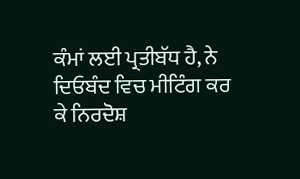ਕੰਮਾਂ ਲਈ ਪ੍ਰਤੀਬੱਧ ਹੈ, ਨੇ ਦਿਓਬੰਦ ਵਿਚ ਮੀਟਿੰਗ ਕਰ ਕੇ ਨਿਰਦੋਸ਼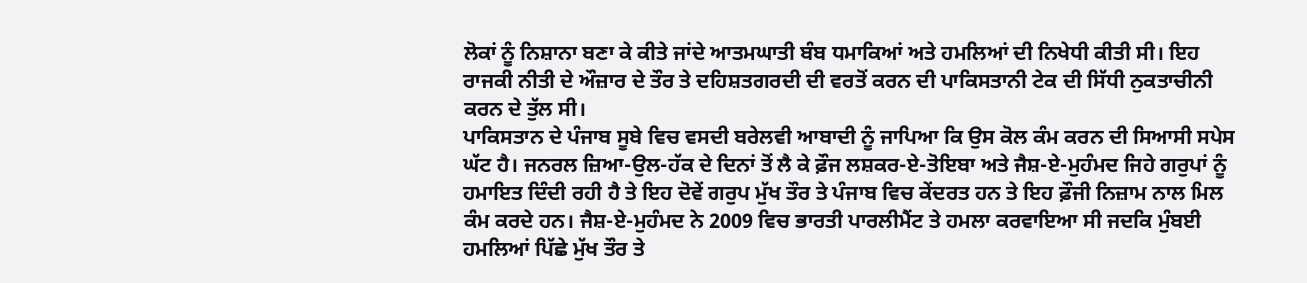ਲੋਕਾਂ ਨੂੰ ਨਿਸ਼ਾਨਾ ਬਣਾ ਕੇ ਕੀਤੇ ਜਾਂਦੇ ਆਤਮਘਾਤੀ ਬੰਬ ਧਮਾਕਿਆਂ ਅਤੇ ਹਮਲਿਆਂ ਦੀ ਨਿਖੇਧੀ ਕੀਤੀ ਸੀ। ਇਹ ਰਾਜਕੀ ਨੀਤੀ ਦੇ ਔਜ਼ਾਰ ਦੇ ਤੌਰ ਤੇ ਦਹਿਸ਼ਤਗਰਦੀ ਦੀ ਵਰਤੋਂ ਕਰਨ ਦੀ ਪਾਕਿਸਤਾਨੀ ਟੇਕ ਦੀ ਸਿੱਧੀ ਨੁਕਤਾਚੀਨੀ ਕਰਨ ਦੇ ਤੁੱਲ ਸੀ।
ਪਾਕਿਸਤਾਨ ਦੇ ਪੰਜਾਬ ਸੂਬੇ ਵਿਚ ਵਸਦੀ ਬਰੇਲਵੀ ਆਬਾਦੀ ਨੂੰ ਜਾਪਿਆ ਕਿ ਉਸ ਕੋਲ ਕੰਮ ਕਰਨ ਦੀ ਸਿਆਸੀ ਸਪੇਸ ਘੱਟ ਹੈ। ਜਨਰਲ ਜ਼ਿਆ-ਉਲ-ਹੱਕ ਦੇ ਦਿਨਾਂ ਤੋਂ ਲੈ ਕੇ ਫ਼ੌਜ ਲਸ਼ਕਰ-ਏ-ਤੋਇਬਾ ਅਤੇ ਜੈਸ਼-ਏ-ਮੁਹੰਮਦ ਜਿਹੇ ਗਰੁਪਾਂ ਨੂੰ ਹਮਾਇਤ ਦਿੰਦੀ ਰਹੀ ਹੈ ਤੇ ਇਹ ਦੋਵੇਂ ਗਰੁਪ ਮੁੱਖ ਤੌਰ ਤੇ ਪੰਜਾਬ ਵਿਚ ਕੇਂਦਰਤ ਹਨ ਤੇ ਇਹ ਫ਼ੌਜੀ ਨਿਜ਼ਾਮ ਨਾਲ ਮਿਲ ਕੰਮ ਕਰਦੇ ਹਨ। ਜੈਸ਼-ਏ-ਮੁਹੰਮਦ ਨੇ 2009 ਵਿਚ ਭਾਰਤੀ ਪਾਰਲੀਮੈਂਟ ਤੇ ਹਮਲਾ ਕਰਵਾਇਆ ਸੀ ਜਦਕਿ ਮੁੰਬਈ ਹਮਲਿਆਂ ਪਿੱਛੇ ਮੁੱਖ ਤੌਰ ਤੇ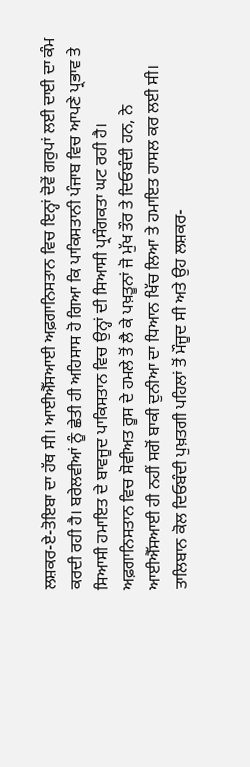ਲਸ਼ਕਰ-ਏ-ਤੋਇਬਾ ਦਾ ਹੱਥ ਸੀ। ਆਈਐੱਸਆਈ ਅਫ਼ਗਾਨਿਸਤਾਨ ਵਿਚ ਇਨ੍ਹਾਂ ਦੋਵੇਂ ਗਰੁਪਾਂ ਲਈ ਦਾਈ ਦਾ ਕੰਮ ਕਰਦੀ ਰਹੀ ਹੈ। ਬਰੇਲਵੀਆਂ ਨੂੰ ਛੇਤੀ ਹੀ ਅਹਿਸਾਸ ਹੋ ਗਿਆ ਕਿ ਪਾਕਿਸਤਾਨੀ ਪੰਜਾਬ ਵਿਚ ਆਪਣੇ ਪ੍ਰਭਾਵ ਤੇ ਸਿਆਸੀ ਹਮਾਇਤ ਦੇ ਬਾਵਜੂਦ ਪਾਕਿਸਤਾਨ ਵਿਚ ਉਨ੍ਹਾਂ ਦੀ ਸਿਆਸੀ ਪ੍ਰਸੰਗਕਤਾ ਘਟ ਰਹੀ ਹੈ। ਅਫ਼ਗਾਨਿਸਤਾਨ ਵਿਚ ਸੋਵੀਅਤ ਰੂਸ ਦੇ ਹਮਲੇ ਤੋਂ ਲੈ ਕੇ ਪਖ਼ਤੂਨਾਂ ਜੋ ਮੁੱਖ ਤੌਰ ਤੇ ਦਿਓਬੰਦੀ ਹਨ, ਨੇ ਆਈਐੱਸਆਈ ਹੀ ਨਹੀਂ ਸਗੋਂ ਬਾਕੀ ਦੁਨੀਆ ਦਾ ਧਿਆਨ ਖਿੱਚ ਲਿਆ ਤੇ ਹਮਾਇਤ ਹਾਸਲ ਕਰ ਲਈ ਸੀ। ਤਾਲਿਬਾਨ ਕੋਲ ਦਿਓਬੰਦੀ ਪੁਖ਼ਤਗੀ ਪਹਿਲਾਂ ਤੋਂ ਮੌਜੂਦ ਸੀ ਅਤੇ ਉਹ ਲਸ਼ਕਰ-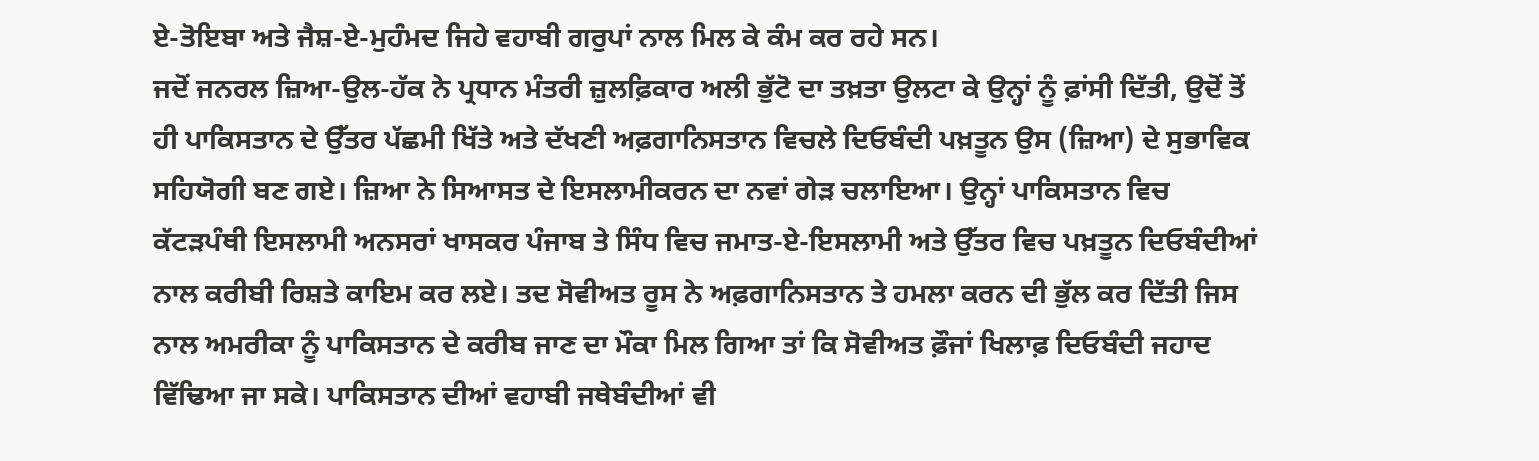ਏ-ਤੋਇਬਾ ਅਤੇ ਜੈਸ਼-ਏ-ਮੁਹੰਮਦ ਜਿਹੇ ਵਹਾਬੀ ਗਰੁਪਾਂ ਨਾਲ ਮਿਲ ਕੇ ਕੰਮ ਕਰ ਰਹੇ ਸਨ।
ਜਦੋਂ ਜਨਰਲ ਜ਼ਿਆ-ਉਲ-ਹੱਕ ਨੇ ਪ੍ਰਧਾਨ ਮੰਤਰੀ ਜ਼ੁਲਫ਼ਿਕਾਰ ਅਲੀ ਭੁੱਟੋ ਦਾ ਤਖ਼ਤਾ ਉਲਟਾ ਕੇ ਉਨ੍ਹਾਂ ਨੂੰ ਫ਼ਾਂਸੀ ਦਿੱਤੀ, ਉਦੋਂ ਤੋਂ ਹੀ ਪਾਕਿਸਤਾਨ ਦੇ ਉੱਤਰ ਪੱਛਮੀ ਖਿੱਤੇ ਅਤੇ ਦੱਖਣੀ ਅਫ਼ਗਾਨਿਸਤਾਨ ਵਿਚਲੇ ਦਿਓਬੰਦੀ ਪਖ਼ਤੂਨ ਉਸ (ਜ਼ਿਆ) ਦੇ ਸੁਭਾਵਿਕ ਸਹਿਯੋਗੀ ਬਣ ਗਏ। ਜ਼ਿਆ ਨੇ ਸਿਆਸਤ ਦੇ ਇਸਲਾਮੀਕਰਨ ਦਾ ਨਵਾਂ ਗੇੜ ਚਲਾਇਆ। ਉਨ੍ਹਾਂ ਪਾਕਿਸਤਾਨ ਵਿਚ ਕੱਟੜਪੰਥੀ ਇਸਲਾਮੀ ਅਨਸਰਾਂ ਖਾਸਕਰ ਪੰਜਾਬ ਤੇ ਸਿੰਧ ਵਿਚ ਜਮਾਤ-ਏ-ਇਸਲਾਮੀ ਅਤੇ ਉੱਤਰ ਵਿਚ ਪਖ਼ਤੂਨ ਦਿਓਬੰਦੀਆਂ ਨਾਲ ਕਰੀਬੀ ਰਿਸ਼ਤੇ ਕਾਇਮ ਕਰ ਲਏ। ਤਦ ਸੋਵੀਅਤ ਰੂਸ ਨੇ ਅਫ਼ਗਾਨਿਸਤਾਨ ਤੇ ਹਮਲਾ ਕਰਨ ਦੀ ਭੁੱਲ ਕਰ ਦਿੱਤੀ ਜਿਸ ਨਾਲ ਅਮਰੀਕਾ ਨੂੰ ਪਾਕਿਸਤਾਨ ਦੇ ਕਰੀਬ ਜਾਣ ਦਾ ਮੌਕਾ ਮਿਲ ਗਿਆ ਤਾਂ ਕਿ ਸੋਵੀਅਤ ਫ਼ੌਜਾਂ ਖਿਲਾਫ਼ ਦਿਓਬੰਦੀ ਜਹਾਦ ਵਿੱਢਿਆ ਜਾ ਸਕੇ। ਪਾਕਿਸਤਾਨ ਦੀਆਂ ਵਹਾਬੀ ਜਥੇਬੰਦੀਆਂ ਵੀ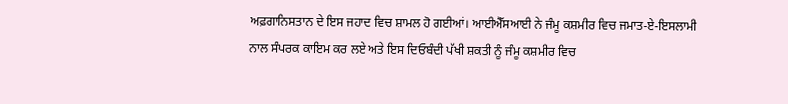ਅਫ਼ਗਾਨਿਸਤਾਨ ਦੇ ਇਸ ਜਹਾਦ ਵਿਚ ਸ਼ਾਮਲ ਹੋ ਗਈਆਂ। ਆਈਐੱਸਆਈ ਨੇ ਜੰਮੂ ਕਸ਼ਮੀਰ ਵਿਚ ਜਮਾਤ-ਏ-ਇਸਲਾਮੀ ਨਾਲ ਸੰਪਰਕ ਕਾਇਮ ਕਰ ਲਏ ਅਤੇ ਇਸ ਦਿਓਬੰਦੀ ਪੱਖੀ ਸ਼ਕਤੀ ਨੂੰ ਜੰਮੂ ਕਸ਼ਮੀਰ ਵਿਚ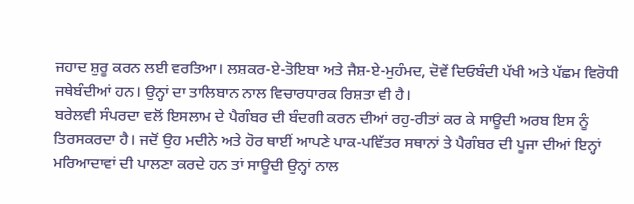ਜਹਾਦ ਸ਼ੁਰੂ ਕਰਨ ਲਈ ਵਰਤਿਆ। ਲਸ਼ਕਰ-ਏ-ਤੋਇਬਾ ਅਤੇ ਜੈਸ਼-ਏ-ਮੁਹੰਮਦ, ਦੋਵੇਂ ਦਿਓਬੰਦੀ ਪੱਖੀ ਅਤੇ ਪੱਛਮ ਵਿਰੋਧੀ ਜਥੇਬੰਦੀਆਂ ਹਨ। ਉਨ੍ਹਾਂ ਦਾ ਤਾਲਿਬਾਨ ਨਾਲ ਵਿਚਾਰਧਾਰਕ ਰਿਸ਼ਤਾ ਵੀ ਹੈ।
ਬਰੇਲਵੀ ਸੰਪਰਦਾ ਵਲੋਂ ਇਸਲਾਮ ਦੇ ਪੈਗੰਬਰ ਦੀ ਬੰਦਗੀ ਕਰਨ ਦੀਆਂ ਰਹੁ-ਰੀਤਾਂ ਕਰ ਕੇ ਸਾਊਦੀ ਅਰਬ ਇਸ ਨੂੰ ਤਿਰਸਕਰਦਾ ਹੈ। ਜਦੋਂ ਉਹ ਮਦੀਨੇ ਅਤੇ ਹੋਰ ਥਾਈਂ ਆਪਣੇ ਪਾਕ-ਪਵਿੱਤਰ ਸਥਾਨਾਂ ਤੇ ਪੈਗੰਬਰ ਦੀ ਪੂਜਾ ਦੀਆਂ ਇਨ੍ਹਾਂ ਮਰਿਆਦਾਵਾਂ ਦੀ ਪਾਲਣਾ ਕਰਦੇ ਹਨ ਤਾਂ ਸਾਊਦੀ ਉਨ੍ਹਾਂ ਨਾਲ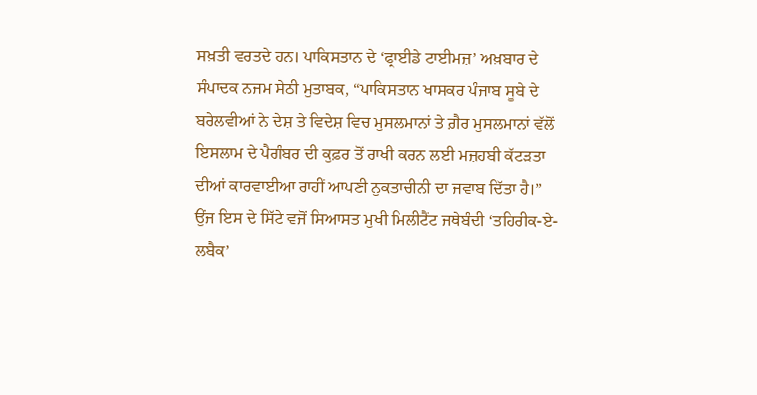ਸਖ਼ਤੀ ਵਰਤਦੇ ਹਨ। ਪਾਕਿਸਤਾਨ ਦੇ ‘ਫ੍ਰਾਈਡੇ ਟਾਈਮਜ਼’ ਅਖ਼ਬਾਰ ਦੇ ਸੰਪਾਦਕ ਨਜਮ ਸੇਠੀ ਮੁਤਾਬਕ, “ਪਾਕਿਸਤਾਨ ਖਾਸਕਰ ਪੰਜਾਬ ਸੂਬੇ ਦੇ ਬਰੇਲਵੀਆਂ ਨੇ ਦੇਸ਼ ਤੇ ਵਿਦੇਸ਼ ਵਿਚ ਮੁਸਲਮਾਨਾਂ ਤੇ ਗ਼ੈਰ ਮੁਸਲਮਾਨਾਂ ਵੱਲੋਂ ਇਸਲਾਮ ਦੇ ਪੈਗੰਬਰ ਦੀ ਕੁਫ਼ਰ ਤੋਂ ਰਾਖੀ ਕਰਨ ਲਈ ਮਜ਼ਹਬੀ ਕੱਟੜਤਾ ਦੀਆਂ ਕਾਰਵਾਈਆ ਰਾਹੀਂ ਆਪਣੀ ਨੁਕਤਾਚੀਨੀ ਦਾ ਜਵਾਬ ਦਿੱਤਾ ਹੈ।” ਉਂਜ ਇਸ ਦੇ ਸਿੱਟੇ ਵਜੋਂ ਸਿਆਸਤ ਮੁਖੀ ਮਿਲੀਟੈਂਟ ਜਥੇਬੰਦੀ ‘ਤਹਿਰੀਕ-ਏ-ਲਬੈਕ’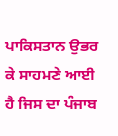ਪਾਕਿਸਤਾਨ ਉਭਰ ਕੇ ਸਾਹਮਣੇ ਆਈ ਹੈ ਜਿਸ ਦਾ ਪੰਜਾਬ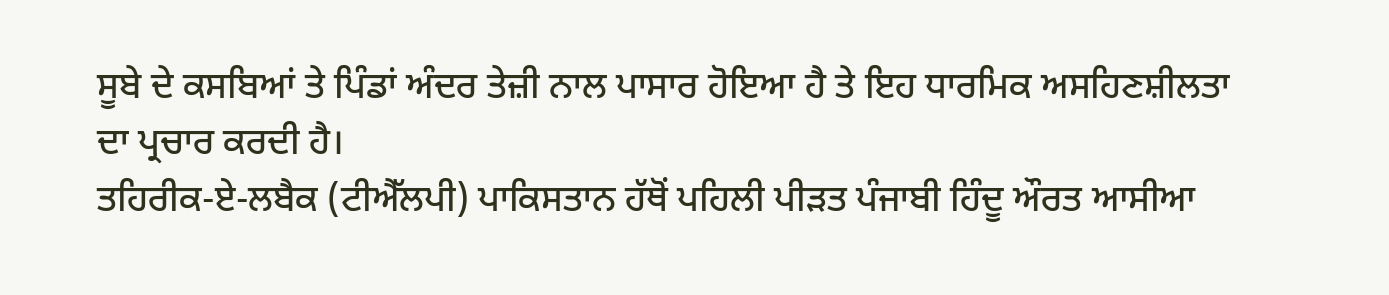ਸੂਬੇ ਦੇ ਕਸਬਿਆਂ ਤੇ ਪਿੰਡਾਂ ਅੰਦਰ ਤੇਜ਼ੀ ਨਾਲ ਪਾਸਾਰ ਹੋਇਆ ਹੈ ਤੇ ਇਹ ਧਾਰਮਿਕ ਅਸਹਿਣਸ਼ੀਲਤਾ ਦਾ ਪ੍ਰਚਾਰ ਕਰਦੀ ਹੈ।
ਤਹਿਰੀਕ-ਏ-ਲਬੈਕ (ਟੀਐੱਲਪੀ) ਪਾਕਿਸਤਾਨ ਹੱਥੋਂ ਪਹਿਲੀ ਪੀੜਤ ਪੰਜਾਬੀ ਹਿੰਦੂ ਔਰਤ ਆਸੀਆ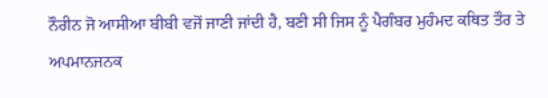ਨੌਰੀਨ ਜੋ ਆਸੀਆ ਬੀਬੀ ਵਜੋਂ ਜਾਣੀ ਜਾਂਦੀ ਹੈ, ਬਣੀ ਸੀ ਜਿਸ ਨੂੰ ਪੈਗੰਬਰ ਮੁਹੰਮਦ ਕਥਿਤ ਤੌਰ ਤੇ ਅਪਮਾਨਜਨਕ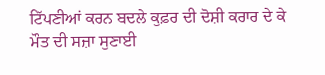ਟਿੱਪਣੀਆਂ ਕਰਨ ਬਦਲੇ ਕੁਫ਼ਰ ਦੀ ਦੋਸ਼ੀ ਕਰਾਰ ਦੇ ਕੇ ਮੌਤ ਦੀ ਸਜ਼ਾ ਸੁਣਾਈ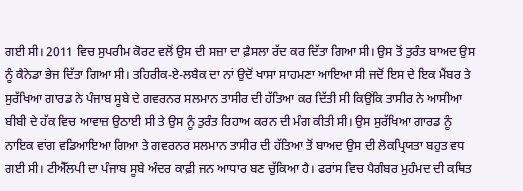ਗਈ ਸੀ। 2011 ਵਿਚ ਸੁਪਰੀਮ ਕੋਰਟ ਵਲੋਂ ਉਸ ਦੀ ਸਜ਼ਾ ਦਾ ਫ਼ੈਸਲਾ ਰੱਦ ਕਰ ਦਿੱਤਾ ਗਿਆ ਸੀ। ਉਸ ਤੋਂ ਤੁਰੰਤ ਬਾਅਦ ਉਸ ਨੂੰ ਕੈਨੇਡਾ ਭੇਜ ਦਿੱਤਾ ਗਿਆ ਸੀ। ਤਹਿਰੀਕ-ਏ-ਲਬੈਕ ਦਾ ਨਾਂ ਉਦੋਂ ਖਾਸਾ ਸਾਹਮਣਾ ਆਇਆ ਸੀ ਜਦੋਂ ਇਸ ਦੇ ਇਕ ਮੈਂਬਰ ਤੇ ਸੁਰੱਖਿਆ ਗਾਰਡ ਨੇ ਪੰਜਾਬ ਸੂਬੇ ਦੇ ਗਵਰਨਰ ਸਲਮਾਨ ਤਾਸੀਰ ਦੀ ਹੱਤਿਆ ਕਰ ਦਿੱਤੀ ਸੀ ਕਿਉਂਕਿ ਤਾਸੀਰ ਨੇ ਆਸੀਆ ਬੀਬੀ ਦੇ ਹੱਕ ਵਿਚ ਆਵਾਜ਼ ਉਠਾਈ ਸੀ ਤੇ ਉਸ ਨੂੰ ਤੁਰੰਤ ਰਿਹਾਅ ਕਰਨ ਦੀ ਮੰਗ ਕੀਤੀ ਸੀ। ਉਸ ਸੁਰੱਖਿਆ ਗਾਰਡ ਨੂੰ ਨਾਇਕ ਵਾਂਗ ਵਡਿਆਇਆ ਗਿਆ ਤੇ ਗਵਰਨਰ ਸਲਮਾਨ ਤਾਸੀਰ ਦੀ ਹੱਤਿਆ ਤੋਂ ਬਾਅਦ ਉਸ ਦੀ ਲੋਕਪ੍ਰਿਯਤਾ ਬਹੁਤ ਵਧ ਗਈ ਸੀ। ਟੀਐੱਲਪੀ ਦਾ ਪੰਜਾਬ ਸੂਬੇ ਅੰਦਰ ਕਾਫ਼ੀ ਜਨ ਆਧਾਰ ਬਣ ਚੁੱਕਿਆ ਹੈ। ਫਰਾਂਸ ਵਿਚ ਪੈਗੰਬਰ ਮੁਹੰਮਦ ਦੀ ਕਥਿਤ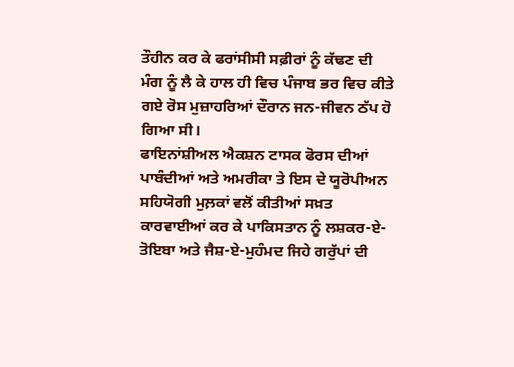ਤੌਹੀਨ ਕਰ ਕੇ ਫਰਾਂਸੀਸੀ ਸਫ਼ੀਰਾਂ ਨੂੰ ਕੱਢਣ ਦੀ ਮੰਗ ਨੂੰ ਲੈ ਕੇ ਹਾਲ ਹੀ ਵਿਚ ਪੰਜਾਬ ਭਰ ਵਿਚ ਕੀਤੇ ਗਏ ਰੋਸ ਮੁਜ਼ਾਹਰਿਆਂ ਦੌਰਾਨ ਜਨ-ਜੀਵਨ ਠੱਪ ਹੋ ਗਿਆ ਸੀ।
ਫਾਇਨਾਂਸ਼ੀਅਲ ਐਕਸ਼ਨ ਟਾਸਕ ਫੋਰਸ ਦੀਆਂ ਪਾਬੰਦੀਆਂ ਅਤੇ ਅਮਰੀਕਾ ਤੇ ਇਸ ਦੇ ਯੂਰੋਪੀਅਨ ਸਹਿਯੋਗੀ ਮੁਲ਼ਕਾਂ ਵਲੋਂ ਕੀਤੀਆਂ ਸਖ਼ਤ ਕਾਰਵਾਈਆਂ ਕਰ ਕੇ ਪਾਕਿਸਤਾਨ ਨੂੰ ਲਸ਼ਕਰ-ਏ-ਤੋਇਬਾ ਅਤੇ ਜੈਸ਼-ਏ-ਮੁਹੰਮਦ ਜਿਹੇ ਗਰੁੱਪਾਂ ਦੀ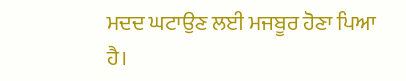ਮਦਦ ਘਟਾਉਣ ਲਈ ਮਜਬੂਰ ਹੋਣਾ ਪਿਆ ਹੈ।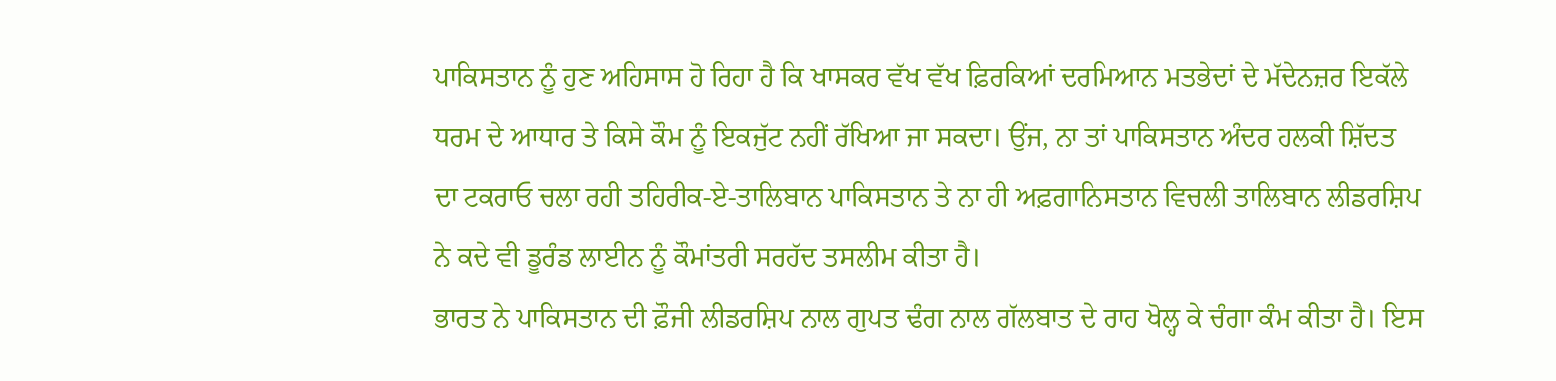ਪਾਕਿਸਤਾਨ ਨੂੰ ਹੁਣ ਅਹਿਸਾਸ ਹੋ ਰਿਹਾ ਹੈ ਕਿ ਖਾਸਕਰ ਵੱਖ ਵੱਖ ਫ਼ਿਰਕਿਆਂ ਦਰਮਿਆਨ ਮਤਭੇਦਾਂ ਦੇ ਮੱਦੇਨਜ਼ਰ ਇਕੱਲੇ ਧਰਮ ਦੇ ਆਧਾਰ ਤੇ ਕਿਸੇ ਕੌਮ ਨੂੰ ਇਕਜੁੱਟ ਨਹੀਂ ਰੱਖਿਆ ਜਾ ਸਕਦਾ। ਉਂਜ, ਨਾ ਤਾਂ ਪਾਕਿਸਤਾਨ ਅੰਦਰ ਹਲਕੀ ਸ਼ਿੱਦਤ ਦਾ ਟਕਰਾਓ ਚਲਾ ਰਹੀ ਤਹਿਰੀਕ-ਏ-ਤਾਲਿਬਾਨ ਪਾਕਿਸਤਾਨ ਤੇ ਨਾ ਹੀ ਅਫ਼ਗਾਨਿਸਤਾਨ ਵਿਚਲੀ ਤਾਲਿਬਾਨ ਲੀਡਰਸ਼ਿਪ ਨੇ ਕਦੇ ਵੀ ਡੂਰੰਡ ਲਾਈਨ ਨੂੰ ਕੌਮਾਂਤਰੀ ਸਰਹੱਦ ਤਸਲੀਮ ਕੀਤਾ ਹੈ।
ਭਾਰਤ ਨੇ ਪਾਕਿਸਤਾਨ ਦੀ ਫ਼ੌਜੀ ਲੀਡਰਸ਼ਿਪ ਨਾਲ ਗੁਪਤ ਢੰਗ ਨਾਲ ਗੱਲਬਾਤ ਦੇ ਰਾਹ ਖੋਲ੍ਹ ਕੇ ਚੰਗਾ ਕੰਮ ਕੀਤਾ ਹੈ। ਇਸ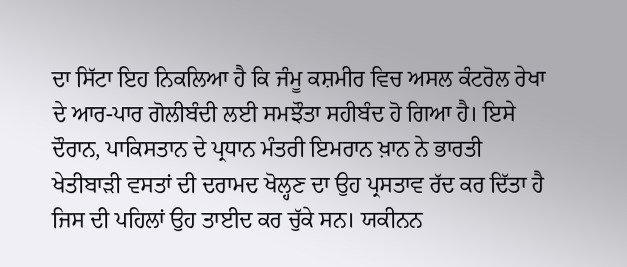ਦਾ ਸਿੱਟਾ ਇਹ ਨਿਕਲਿਆ ਹੈ ਕਿ ਜੰਮੂ ਕਸ਼ਮੀਰ ਵਿਚ ਅਸਲ ਕੰਟਰੋਲ ਰੇਖਾ ਦੇ ਆਰ-ਪਾਰ ਗੋਲੀਬੰਦੀ ਲਈ ਸਮਝੌਤਾ ਸਹੀਬੰਦ ਹੋ ਗਿਆ ਹੈ। ਇਸੇ ਦੌਰਾਨ, ਪਾਕਿਸਤਾਨ ਦੇ ਪ੍ਰਧਾਨ ਮੰਤਰੀ ਇਮਰਾਨ ਖ਼ਾਨ ਨੇ ਭਾਰਤੀ ਖੇਤੀਬਾੜੀ ਵਸਤਾਂ ਦੀ ਦਰਾਮਦ ਖੋਲ੍ਹਣ ਦਾ ਉਹ ਪ੍ਰਸਤਾਵ ਰੱਦ ਕਰ ਦਿੱਤਾ ਹੈ ਜਿਸ ਦੀ ਪਹਿਲਾਂ ਉਹ ਤਾਈਦ ਕਰ ਚੁੱਕੇ ਸਨ। ਯਕੀਨਨ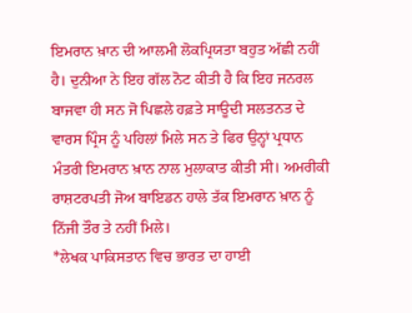ਇਮਰਾਨ ਖ਼ਾਨ ਦੀ ਆਲਮੀ ਲੋਕਪ੍ਰਿਯਤਾ ਬਹੁਤ ਅੱਛੀ ਨਹੀਂ ਹੈ। ਦੁਨੀਆ ਨੇ ਇਹ ਗੱਲ ਨੋਟ ਕੀਤੀ ਹੈ ਕਿ ਇਹ ਜਨਰਲ ਬਾਜਵਾ ਹੀ ਸਨ ਜੋ ਪਿਛਲੇ ਹਫ਼ਤੇ ਸਾਊਦੀ ਸਲਤਨਤ ਦੇ ਵਾਰਸ ਪ੍ਰਿੰਸ ਨੂੰ ਪਹਿਲਾਂ ਮਿਲੇ ਸਨ ਤੇ ਫਿਰ ਉਨ੍ਹਾਂ ਪ੍ਰਧਾਨ ਮੰਤਰੀ ਇਮਰਾਨ ਖ਼ਾਨ ਨਾਲ ਮੁਲਾਕਾਤ ਕੀਤੀ ਸੀ। ਅਮਰੀਕੀ ਰਾਸ਼ਟਰਪਤੀ ਜੋਅ ਬਾਇਡਨ ਹਾਲੇ ਤੱਕ ਇਮਰਾਨ ਖ਼ਾਨ ਨੂੰ ਨਿੱਜੀ ਤੌਰ ਤੇ ਨਹੀਂ ਮਿਲੇ।
*ਲੇਖਕ ਪਾਕਿਸਤਾਨ ਵਿਚ ਭਾਰਤ ਦਾ ਹਾਈ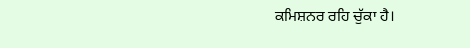ਕਮਿਸ਼ਨਰ ਰਹਿ ਚੁੱਕਾ ਹੈ।